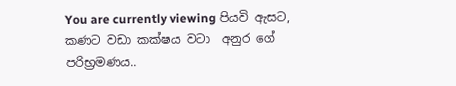You are currently viewing පියවි ඇසට, කණට වඩා කක්ෂය වටා  අනුර ගේ පරිභ්‍රමණය..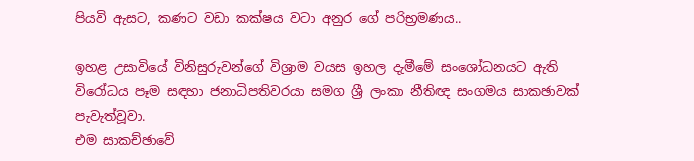පියවි ඇසට, කණට වඩා කක්ෂය වටා අනුර ගේ පරිභ්‍රමණය..

ඉහළ උසාවියේ විනිසුරුවන්ගේ විශ්‍රාම වයස ඉහල දැමීමේ සංශෝධනයට ඇති විරෝධය පෑම සඳහා ජනාධිපතිවරයා සමග ශ්‍රී ලංකා නීතිඥ සංගමය සාකඡාවක් පැවැත්වූවා.
එම සාකච්ඡාවේ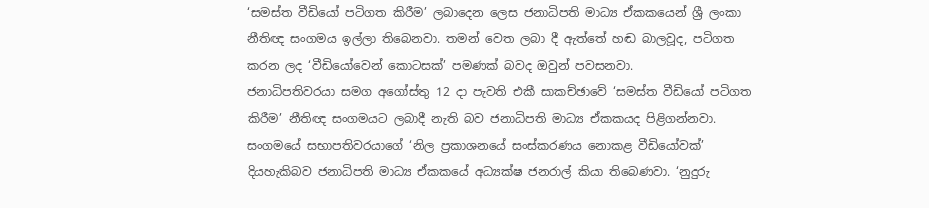‘සමස්ත වීඩියෝ පටිගත කිරීම’ ලබාදෙන ලෙස ජනාධිපති මාධ්‍ය ඒකකයෙන් ශ්‍රී ලංකා නීතිඥ සංගමය ඉල්ලා තිබෙනවා. තමන් වෙත ලබා දී ඇත්තේ හඬ බාලවූද, පටිගත කරන ලද ‘වීඩියෝවෙන් කොටසක්’ පමණක් බවද ඔවුන් පවසනවා.
ජනාධිපතිවරයා සමග අගෝස්තු 12 දා පැවති එකී සාකච්ඡාවේ ‘සමස්ත වීඩියෝ පටිගත කිරීම’ නීතිඥ සංගමයට ලබාදී නැති බව ජනාධිපති මාධ්‍ය ඒකකයද පිළිගන්නවා. සංගමයේ සභාපතිවරයාගේ ‘නිල ප්‍රකාශනයේ සංස්කරණය නොකළ වීඩියෝවක්’ දියහැකිබව ජනාධිපති මාධ්‍ය ඒකකයේ අධ්‍යක්ෂ ජනරාල් කියා තිබෙණවා. ‘නුදුරු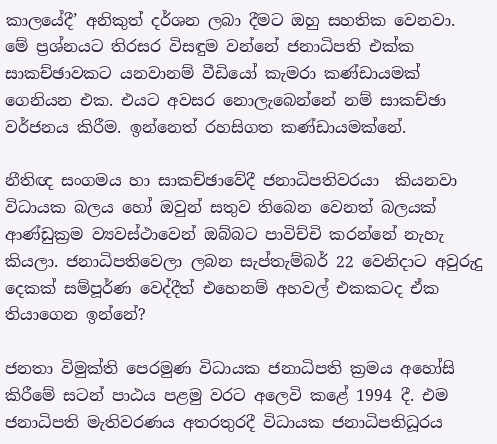කාලයේදී’ අනිකුත් දර්ශන ලබා දීමට ඔහු සහතික වෙනවා.
මේ ප්‍රශ්නයට තිරසර විසඳුම වන්නේ ජනාධිපති එක්ක සාකච්ඡාවකට යනවානම් වීඩියෝ කැමරා කණ්ඩායමක් ගෙනියන එක. එයට අවසර නොලැබෙන්නේ නම් සාකච්ඡා වර්ජනය කිරීම. ඉන්නෙත් රහසිගත කණ්ඩායමක්නේ.

නීතිඥ සංගමය හා සාකච්ඡාවේදී ජනාධිපතිවරයා  කියනවා විධායක බලය හෝ ඔවුන් සතුව තිබෙන වෙනත් බලයක් ආණ්ඩුක්‍රම ව්‍යවස්ථාවෙන් ඔබ්බට පාවිච්චි කරන්නේ නැහැ කියලා. ජනාධිපතිවෙලා ලබන සැප්තැම්බර් 22 වෙනිදාට අවුරුදු දෙකක් සම්පූර්ණ වෙද්දීත් එහෙනම් අහවල් එකකටද ඒක තියාගෙන ඉන්නේ?

ජනතා විමුක්ති පෙරමුණ විධායක ජනාධිපති ක්‍රමය අහෝසි කිරීමේ සටන් පාඨය පළමු වරට අලෙවි කළේ 1994 දී. එම ජනාධිපති මැතිවරණය අතරතුරදී විධායක ජනාධිපතිධූරය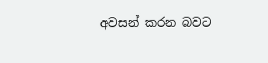අවසන් කරන බවට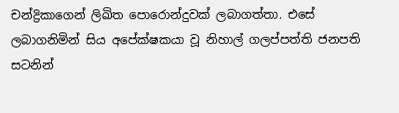චන්ද්‍රිකාගෙන් ලිඛිත පොරොන්දුවක් ලබාගත්තා. එසේ ලබාගනිමින් සිය අපේක්ෂකයා වූ නිහාල් ගලප්පත්ති ජනපති සටනින්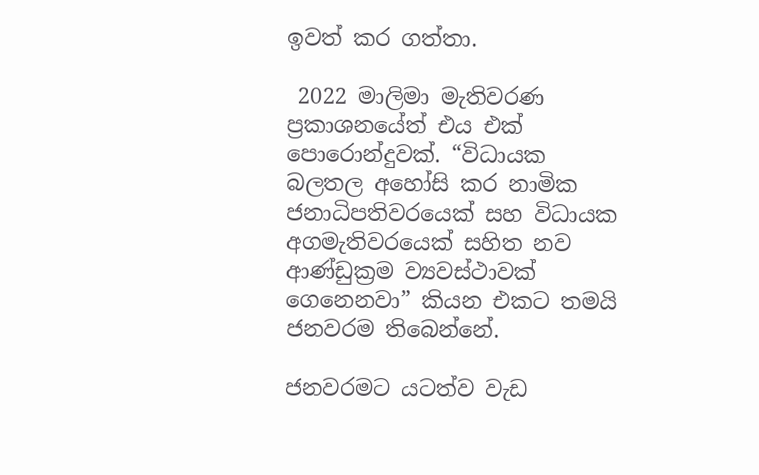ඉවත් කර ගත්තා.

 2022 මාලිමා මැතිවරණ ප්‍රකාශනයේත් එය එක් පොරොන්දුවක්. “විධායක බලතල අහෝසි කර නාමික ජනාධිපතිවරයෙක් සහ විධායක අගමැතිවරයෙක් සහිත නව ආණ්ඩුක්‍රම ව්‍යවස්ථාවක් ගෙනෙනවා” කියන එකට තමයි ජනවරම තිබෙන්නේ.

ජනවරමට යටත්ව වැඩ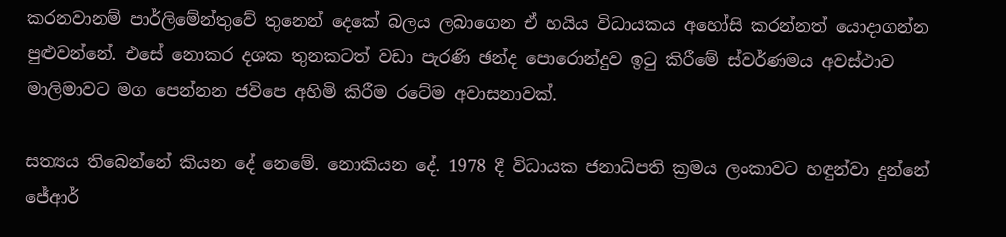කරනවානම් පාර්ලිමේන්තුවේ තුනෙන් දෙකේ බලය ලබාගෙන ඒ හයිය විධායකය අහෝසි කරන්නත් යොදාගන්න පුළුවන්නේ. එසේ නොකර දශක තුනකටත් වඩා පැරණි ඡන්ද පොරොන්දුව ඉටු කිරීමේ ස්වර්ණමය අවස්ථාව මාලිමාවට මග පෙන්නන ජවිපෙ අහිමි කිරීම රටේම අවාසනාවක්.

සත්‍යය තිබෙන්නේ කියන දේ නෙමේ. නොකියන දේ. 1978 දී විධායක ජනාධිපති ක්‍රමය ලංකාවට හඳුන්වා දුන්නේ ජේආර්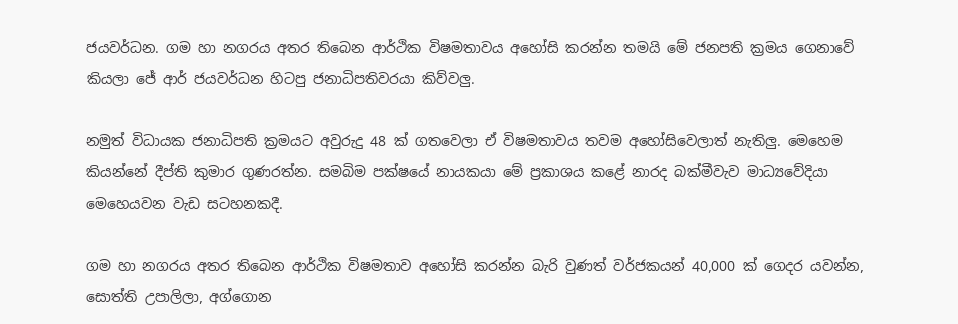ජයවර්ධන. ගම හා නගරය අතර තිබෙන ආර්ථික විෂමතාවය අහෝසි කරන්න තමයි මේ ජනපති ක්‍රමය ගෙනාවේ  කියලා ජේ ආර් ජයවර්ධන හිටපු ජනාධිපතිවරයා කිව්වලු.

නමුත් විධායක ජනාධිපති ක්‍රමයට අවුරුදු 48 ක් ගතවෙලා ඒ විෂමතාවය තවම අහෝසිවෙලාත් නැතිලු. මෙහෙම කියන්නේ දීප්ති කුමාර ගුණරත්න. සමබිම පක්ෂයේ නායකයා මේ ප්‍රකාශය කළේ නාරද බක්මීවැව මාධ්‍යවේදියා මෙහෙයවන වැඩ සටහනකදී.

ගම හා නගරය අතර තිබෙන ආර්ථික විෂමතාව අහෝසි කරන්න බැරි වුණත් වර්ජකයන් 40,000 ක් ගෙදර යවන්න, සොත්ති උපාලිලා, අග්ගොන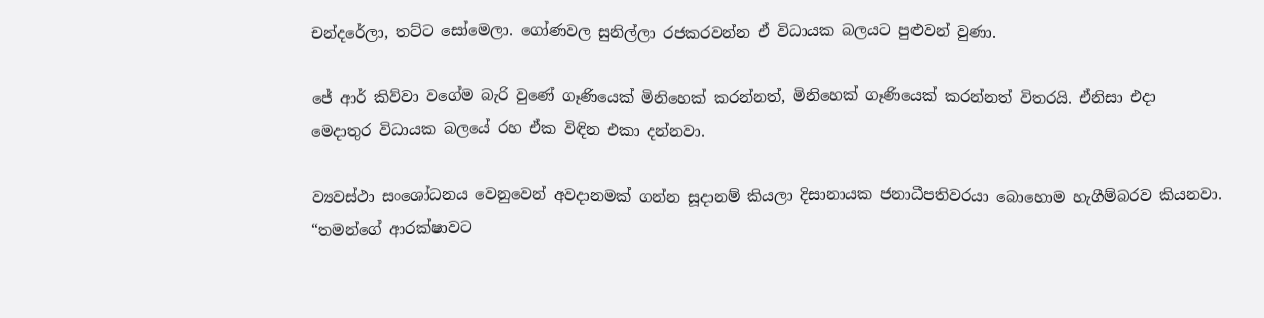චන්දරේලා, තට්ට සෝමෙලා. ගෝණවල සුනිල්ලා රජකරවන්න ඒ විධායක බලයට පුළුවන් වුණා.

ජේ ආර් කිව්වා වගේම බැරි වුණේ ගෑණියෙක් මිනිහෙක් කරන්නත්, මිනිහෙක් ගෑණියෙක් කරන්නත් විතරයි. ඒනිසා එදා මෙදාතුර විධායක බලයේ රහ ඒක විඳින එකා දන්නවා.

ව්‍යවස්ථා සංශෝධනය වෙනුවෙන් අවදානමක් ගන්න සූදානම් කියලා දිසානායක ජනාධීපතිවරයා බොහොම හැගීම්බරව කියනවා. “තමන්ගේ ආරක්ෂාවට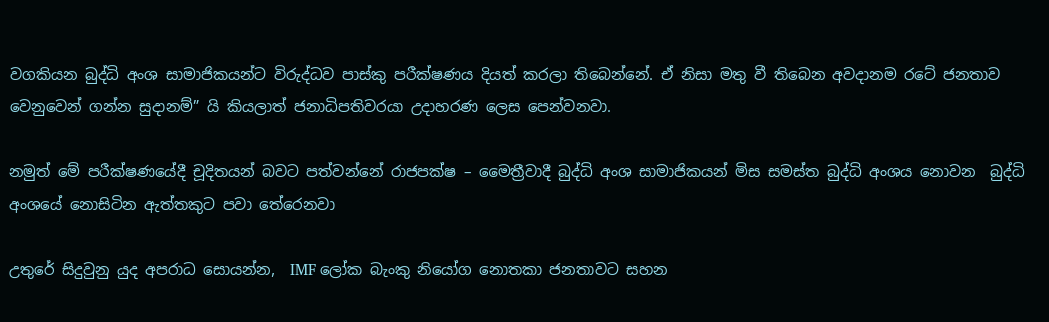වගකියන බුද්ධි අංශ සාමාජිකයන්ට විරුද්ධව පාස්කු පරීක්ෂණය දියත් කරලා තිබෙන්නේ. ඒ නිසා මතු වී තිබෙන අවදානම රටේ ජනතාව වෙනුවෙන් ගන්න සුදානම්” යි කියලාත් ජනාධිපතිවරයා උදාහරණ ලෙස පෙන්වනවා.

නමුත් මේ පරීක්ෂණයේදී චූදිතයන් බවට පත්වන්නේ රාජපක්ෂ – මෛත්‍රීවාදී බුද්ධි අංශ සාමාජිකයන් මිස සමස්ත බුද්ධි අංශය නොවන  බුද්ධි අංශයේ නොසිටින ඇත්තකුට පවා තේරෙනවා

උතුරේ සිදුවුනු යුද අපරාධ සොයන්න,  IMF ලෝක බැංකු නියෝග නොතකා ජනතාවට සහන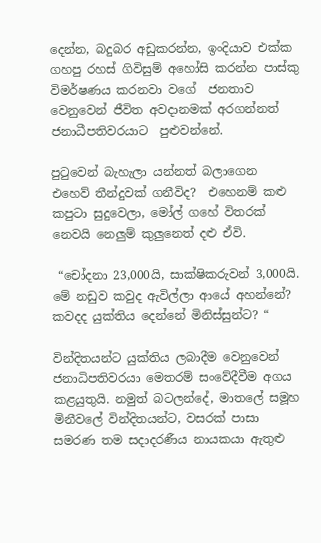දෙන්න, බදුබර අඩුකරන්න, ඉංදියාව එක්ක ගහපු රහස් ගිවිසුම් අහෝසි කරන්න පාස්කු විමර්ෂණය කරනවා වගේ  ජනතාව වෙනුවෙන් ජීවිත අවදානමක් අරගන්නත් ජනාධීපතිවරයාට  පුළුවන්නේ.

පුටුවෙන් බැහැලා යන්නත් බලාගෙන එහෙව් තීන්දුවක් ගනීවිද?  එහෙනම් කළු කපුටා සුදුවෙලා, මෝල් ගහේ විතරක් නෙවයි නෙලුම් කුලුනෙත් දළු ඒවි.

 “චෝදනා 23,000යි, සාක්ෂිකරුවන් 3,000යි. මේ නඩුව කවුද ඇවිල්ලා ආයේ අහන්නේ? කවදද යුක්තිය දෙන්නේ මිනිස්සුන්ට? “

වින්දිතයන්ට යුක්තිය ලබාදීම වෙනුවෙන් ජනාධිපතිවරයා මෙතරම් සංවේදීවීම අගය කළයුතුයි. නමුත් බටලන්දේ, මාතලේ සමූහ මිනීවලේ වින්දිතයන්ට, වසරක් පාසා සමරණ තම සදාදරණීය නායකයා ඇතුළු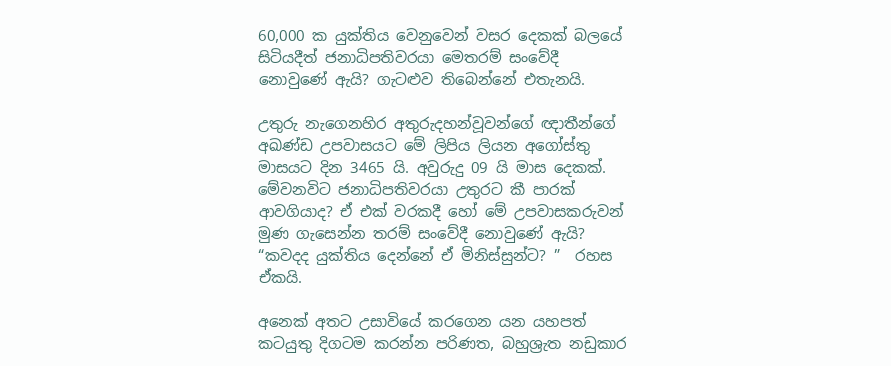60,000 ක යුක්තිය වෙනුවෙන් වසර දෙකක් බලයේ සිටියදීත් ජනාධිපතිවරයා මෙතරම් සංවේදී නොවුණේ ඇයි? ගැටළුව තිබෙන්නේ එතැනයි.

උතුරු නැගෙනහිර අතුරුදහන්වූවන්ගේ ඥාතීන්ගේ අඛණ්ඩ උපවාසයට මේ ලිපිය ලියන අගෝස්තු මාසයට දින 3465 යි. අවුරුදු 09 යි මාස දෙකක්. මේවනවිට ජනාධිපතිවරයා උතුරට කී පාරක් ආවගියාද? ඒ එක් වරකදී හෝ මේ උපවාසකරුවන් මුණ ගැසෙන්න තරම් සංවේදී නොවුණේ ඇයි?  “කවදද යුක්තිය දෙන්නේ ඒ මිනිස්සුන්ට? ”  රහස ඒකයි.

අනෙක් අතට උසාවියේ කරගෙන යන යහපත් කටයුතු දිගටම කරන්න පරිණත, බහුශ්‍රැත නඩුකාර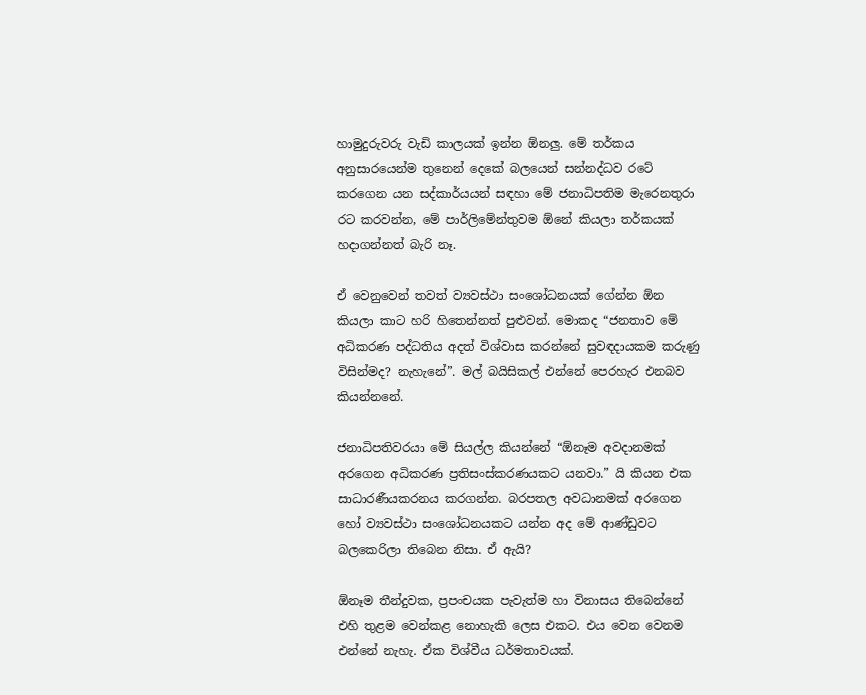හාමුදුරුවරු වැඩි කාලයක් ඉන්න ඕනලු. මේ තර්කය අනුසාරයෙන්ම තුනෙන් දෙකේ බලයෙන් සන්නද්ධව රටේ කරගෙන යන සද්කාර්යයන් සඳහා මේ ජනාධිපතිම මැරෙනතුරා රට කරවන්න, මේ පාර්ලිමේන්තුවම ඕනේ කියලා තර්කයක් හදාගන්නත් බැරි නෑ.

ඒ වෙනුවෙන් තවත් ව්‍යවස්ථා සංශෝධනයක් ගේන්න ඕන කියලා කාට හරි හිතෙන්නත් පුළුවන්. මොකද “ජනතාව මේ අධිකරණ පද්ධතිය අදත් විශ්වාස කරන්නේ සුවඳදායකම කරුණු විසින්මද? නැහැනේ”. මල් බයිසිකල් එන්නේ පෙරහැර එනබව කියන්නනේ.

ජනාධිපතිවරයා මේ සියල්ල කියන්නේ “ඕනෑම අවදානමක් අරගෙන අධිකරණ ප්‍රතිසංස්කරණයකට යනවා.” යි කියන එක සාධාරණීයකරනය කරගන්න. බරපතල අවධානමක් අරගෙන හෝ ව්‍යවස්ථා සංශෝධනයකට යන්න අද මේ ආණ්ඩුවට බලකෙරිලා තිබෙන නිසා. ඒ ඇයි?

ඕනෑම තීන්දුවක, ප්‍රපංචයක පැවැත්ම හා විනාසය තිබෙන්නේ එහි තුළම වෙන්කළ නොහැකි ලෙස එකට. එය වෙන වෙනම එන්නේ නැහැ. ඒක විශ්වීය ධර්මතාවයක්.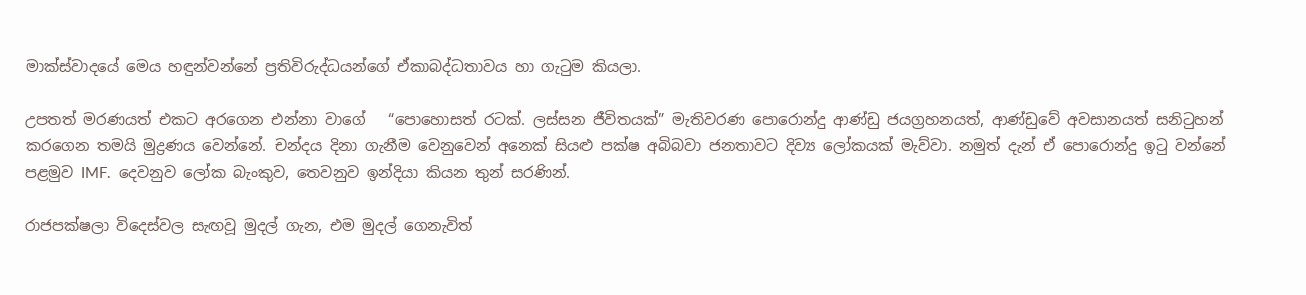මාක්ස්වාදයේ මෙය හඳුන්වන්නේ ප්‍රතිවිරුද්ධයන්ගේ ඒකාබද්ධතාවය හා ගැටුම කියලා.

උපතත් මරණයත් එකට අරගෙන එන්නා වාගේ   “පොහොසත් රටක්. ලස්සන ජීවිතයක්” මැතිවරණ පොරොන්දු ආණ්ඩු ජයග්‍රහනයත්, ආණ්ඩුවේ අවසානයත් සනිටුහන් කරගෙන තමයි මුද්‍රණය වෙන්නේ. චන්දය දිනා ගැනීම වෙනුවෙන් අනෙක් සියළු පක්ෂ අබිබවා ජනතාවට දිව්‍ය ලෝකයක් මැව්වා. නමුත් දැන් ඒ පොරොන්දු ඉටු වන්නේ පළමුව IMF.  දෙවනුව ලෝක බැංකුව, තෙවනුව ඉන්දියා කියන තුන් සරණින්.

රාජපක්ෂලා විදෙස්වල සැඟවූ මුදල් ගැන, එම මුදල් ගෙනැවිත්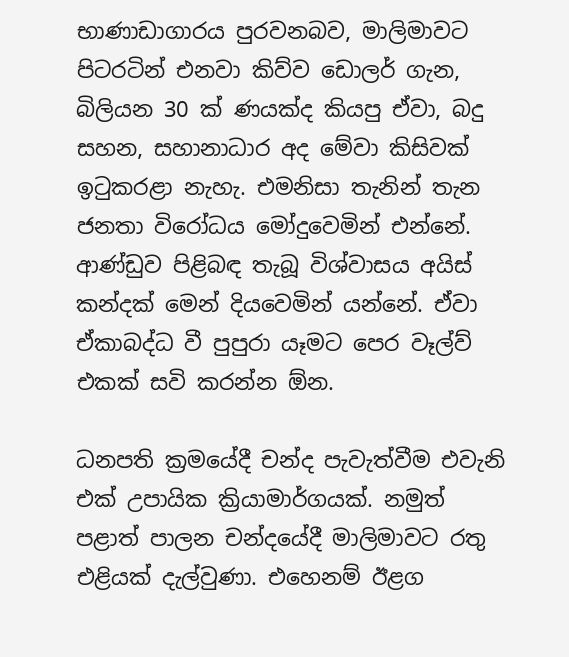භාණාඩාගාරය පුරවනබව, මාලිමාවට පිටරටින් එනවා කිව්ව ඩොලර් ගැන, බිලියන 30 ක් ණයක්ද කියපු ඒවා, බදු සහන, සහානාධාර අද මේවා කිසිවක් ඉටුකරළා නැහැ. එමනිසා තැනින් තැන ජනතා විරෝධය මෝදුවෙමින් එන්නේ. ආණ්ඩුව පිළිබඳ තැබූ විශ්වාසය අයිස් කන්දක් මෙන් දියවෙමින් යන්නේ. ඒවා ඒකාබද්ධ වී පුපුරා යෑමට පෙර වෑල්ව් එකක් සවි කරන්න ඕන.

ධනපති ක්‍රමයේදී චන්ද පැවැත්වීම එවැනි එක් උපායික ක්‍රියාමාර්ගයක්. නමුත් පළාත් පාලන චන්දයේදී මාලිමාවට රතු එළියක් දැල්වුණා. එහෙනම් ඊළග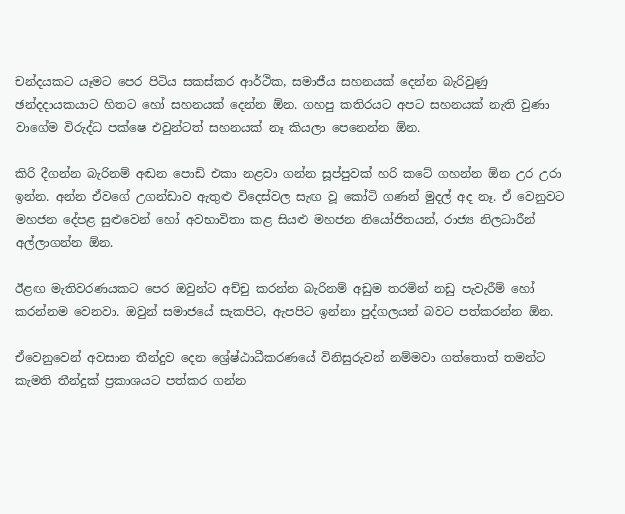චන්දයකට යෑමට පෙර පිටිය සකස්කර ආර්ථික, සමාජීය සහනයක් දෙන්න බැරිවුණු ඡන්දදායකයාට හිතට හෝ සහනයක් දෙන්න ඕන. ගහපු කතිරයට අපට සහනයක් නැති වුණා වාගේම විරුද්ධ පක්ෂෙ එවුන්ටත් සහනයක් නෑ කියලා පෙනෙන්න ඕන.

කිරි දීගන්න බැරිනම් අඬන පොඩි එකා නළවා ගන්න සූප්පුවක් හරි කටේ ගහන්න ඕන උර උරා ඉන්න. අන්න ඒවගේ උගන්ඩාව ඇතුළු විදෙස්වල සැඟ වූ කෝටි ගණන් මුදල් අද නෑ. ඒ වෙනුවට මහජන දේපළ සුළුවෙන් හෝ අවභාවිතා කළ සියළු මහජන නියෝජිතයන්, රාජ්‍ය නිලධාරීන් අල්ලාගන්න ඕන.

ඊළඟ මැතිවරණයකට පෙර ඔවුන්ට අච්චු කරන්න බැරිනම් අඩුම තරමින් නඩු පැවැරීම් හෝ කරන්නම වෙනවා. ඔවුන් සමාජයේ සැකපිට, ඇපපිට ඉන්නා පුද්ගලයන් බවට පත්කරන්න ඕන.

ඒවෙනුවෙන් අවසාන තීන්දුව දෙන ශ්‍රේෂ්ඨාධීකරණයේ විනිසුරුවන් නම්මවා ගත්තොත් තමන්ට කැමති තීන්දුක් ප්‍රකාශයට පත්කර ගන්න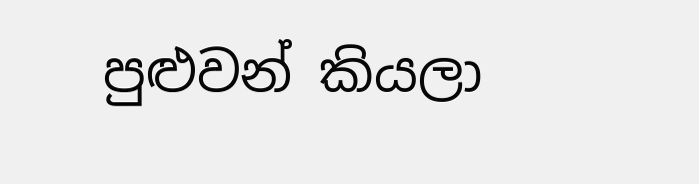පුළුවන් කියලා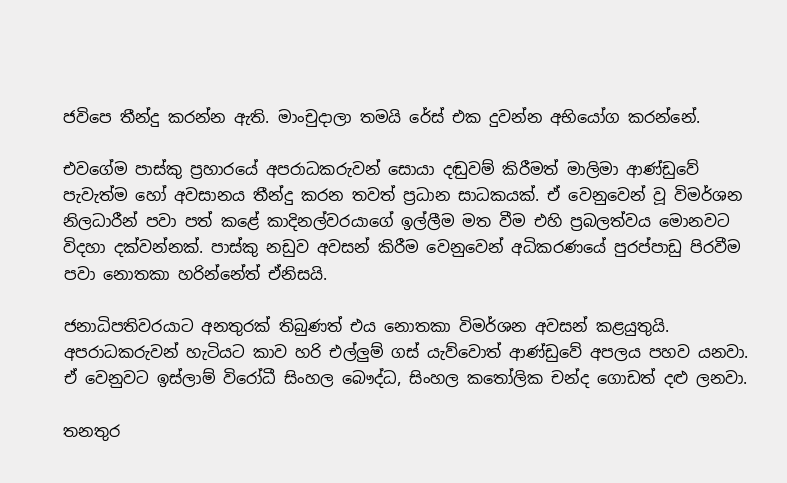ජවිපෙ තීන්දු කරන්න ඇති. මාංචුදාලා තමයි රේස් එක දුවන්න අභියෝග කරන්නේ.

එවගේම පාස්කු ප්‍රහාරයේ අපරාධකරුවන් සොයා දඬුවම් කිරීමත් මාලිමා ආණ්ඩුවේ පැවැත්ම හෝ අවසානය තීන්දු කරන තවත් ප්‍රධාන සාධකයක්. ඒ වෙනුවෙන් වූ විමර්ශන නිලධාරීන් පවා පත් කළේ කාදිනල්වරයාගේ ඉල්ලීම මත වීම එහි ප්‍රබලත්වය මොනවට විදහා දක්වන්නක්. පාස්කු නඩුව අවසන් කිරීම වෙනුවෙන් අධිකරණයේ පුරප්පාඩු පිරවීම පවා නොතකා හරින්නේත් ඒනිසයි.

ජනාධිපතිවරයාට අනතුරක් තිබුණත් එය නොතකා විමර්ශන අවසන් කළයුතුයි. අපරාධකරුවන් හැටියට කාව හරි එල්ලුම් ගස් යැව්වොත් ආණ්ඩුවේ අපලය පහව යනවා. ඒ වෙනුවට ඉස්ලාම් විරෝධී සිංහල බෞද්ධ, සිංහල කතෝලික චන්ද ගොඩත් දළු ලනවා.

තනතුර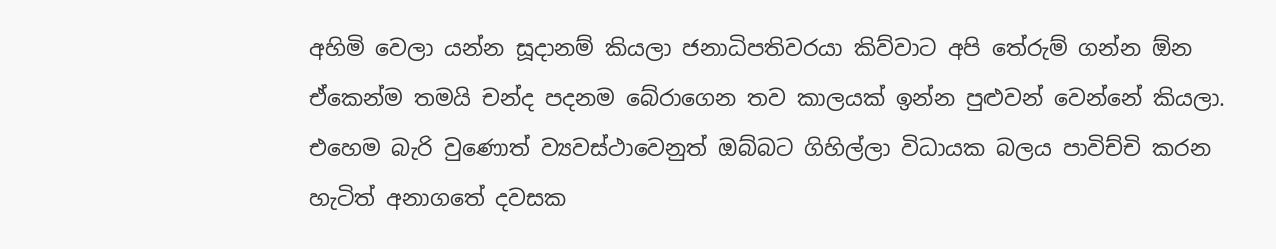අහිමි වෙලා යන්න සූදානම් කියලා ජනාධිපතිවරයා කිව්වාට අපි තේරුම් ගන්න ඕන ඒකෙන්ම තමයි චන්ද පදනම බේරාගෙන තව කාලයක් ඉන්න පුළුවන් වෙන්නේ කියලා. එහෙම බැරි වුණොත් ව්‍යවස්ථාවෙනුත් ඔබ්බට ගිහිල්ලා විධායක බලය පාවිච්චි කරන හැටිත් අනාගතේ දවසක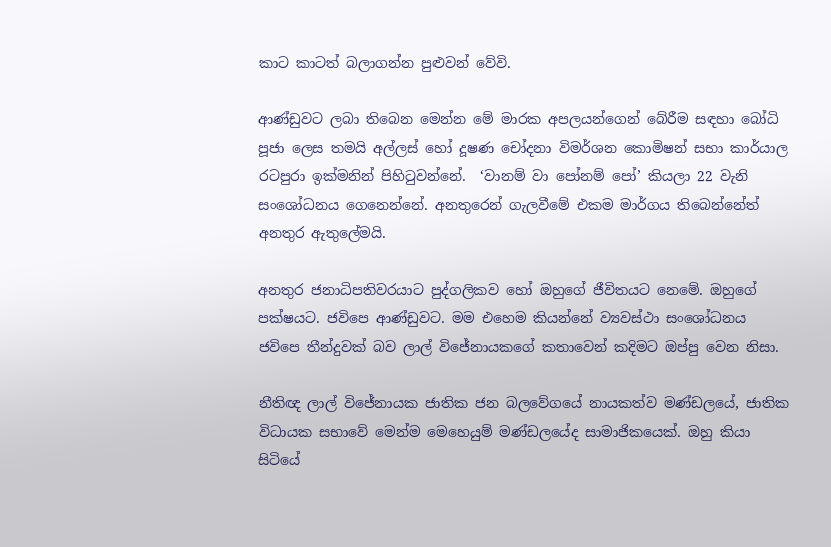කාට කාටත් බලාගන්න පුළුවන් වේවි.

ආණ්ඩුවට ලබා තිබෙන මෙන්න මේ මාරක අපලයන්ගෙන් බේරීම සඳහා බෝධි පූජා ලෙස තමයි අල්ලස් හෝ දූෂණ චෝදනා විමර්ශන කොමිෂන් සභා කාර්යාල රටපුරා ඉක්මනින් පිහිටුවන්නේ.  ‘වානම් වා පෝනම් පෝ’ කියලා 22 වැනි සංශෝධනය ගෙනෙන්නේ. අනතුරෙන් ගැලවීමේ එකම මාර්ගය තිබෙන්නේත් අනතුර ඇතුලේමයි.

අනතුර ජනාධිපතිවරයාට පුද්ගලිකව හෝ ඔහුගේ ජීවිතයට නෙමේ. ඔහුගේ පක්ෂයට. ජවිපෙ ආණ්ඩුවට. මම එහෙම කියන්නේ ව්‍යවස්ථා සංශෝධනය ජවිපෙ තීන්දුවක් බව ලාල් විජේනායකගේ කතාවෙන් කදිමට ඔප්පු වෙන නිසා.

නීතිඥ ලාල් විජේනායක ජාතික ජන බලවේගයේ නායකත්ව මණ්ඩලයේ, ජාතික විධායක සභාවේ මෙන්ම මෙහෙයුම් මණ්ඩලයේද සාමාජිකයෙක්. ඔහු කියා සිටියේ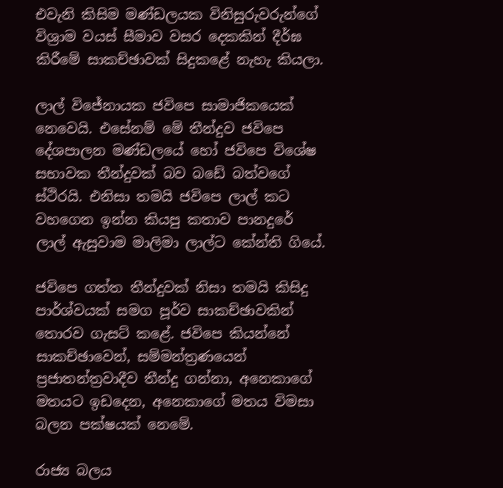එවැනි කිසිම මණ්ඩලයක විනිසුරුවරුන්ගේ විශ්‍රාම වයස් සීමාව වසර දෙකකින් දීර්ඝ කිරීමේ සාකච්ඡාවක් සිදුකළේ නැහැ කියලා.

ලාල් විජේනායක ජවිපෙ සාමාජිකයෙක් නෙවෙයි. එසේනම් මේ තීන්දුව ජවිපෙ දේශපාලන මණ්ඩලයේ හෝ ජවිපෙ විශේෂ සභාවක තීන්දුවක් බව බඩේ බත්වගේ ස්ථිරයි. එනිසා තමයි ජවිපෙ ලාල් කට වහගෙන ඉන්න කියපු කතාව පානදුරේ ලාල් ඇසුවාම මාලිමා ලාල්ට කේන්ති ගියේ.

ජවිපෙ ගත්ත තීන්දුවක් නිසා තමයි කිසිදු පාර්ශ්වයක් සමග පූර්ව සාකච්ඡාවකින් තොරව ගැසට් කළේ. ජවිපෙ කියන්නේ සාකච්ඡාවෙන්, සම්මන්ත්‍රණයෙන් ප්‍රජාතන්ත්‍රවාදීව තීන්දු ගන්නා, අනෙකාගේ මතයට ඉඩදෙන, අනෙකාගේ මතය විමසා බලන පක්ෂයක් නෙමේ.

රාජ්‍ය බලය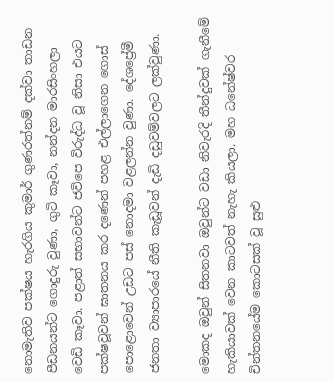නොමැතිව පක්ෂය හැරගිය කුමාර් ගුණරත්නම් දක්වා තාඩන පීඩනයන්ට ගොදුරු වුණා, ගුටි කෑවා, නන්දන මාරසිංහලා වෙඩි කෑවා. පළාත් සභාවන්ට ජවිපෙ විරුද්ධ වූ නිසා එයට පක්ෂවූවන් ඝාතනය කර දණෙන් පහළ එල්ලාගෙන ගොස් පොළොවෙන් උඩට පස් නොදමා වළලන්න වුණා. දේශප්‍රේමී ජනතා ව්‍යාපාරයේ නීති කැඩූවන් දැඩි දඩුවම්වලට ලක්වුණා.

මොකද ඔවුන් සිතනවා ඔවුන්ට වඩා නිවැරදි තීන්දුවක් ගැනීමේ හැකියාවක් වෙන කාටවත් නැහැ කියලා. මහ ධනේෂ්වර චින්තනයේම කොටසක් වූ සුළු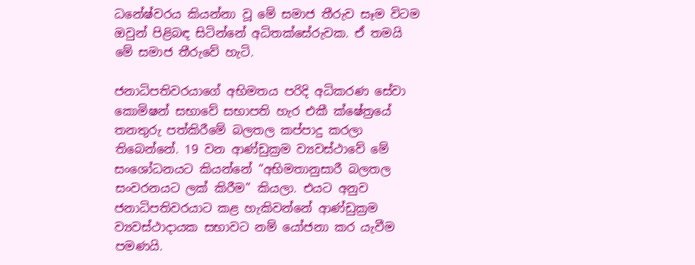ධනේෂ්වරය කියන්නා වූ මේ සමාජ තීරුව සෑම විටම ඔවුන් පිළිබඳ සිටින්නේ අධිතක්සේරුවක. ඒ තමයි මේ සමාජ තීරුවේ හැටි.

ජනාධිපතිවරයාගේ අභිමතය පරිදි අධිකරණ සේවා කොමිෂන් සභාවේ සභාපති හැර එකී ක්ෂේත්‍රයේ  තනතුරු පත්කිරීමේ බලතල කප්පාදු කරලා තිබෙන්නේ. 19 වන ආණ්ඩුක්‍රම ව්‍යවස්ථාවේ මේ සංශෝධනයට කියන්නේ “අභිමතානුසාරී බලතල සංවරනයට ලක් කිරීම” කියලා. එයට අනුව   ජනාධිපතිවරයාට කළ හැකිවන්නේ ආණ්ඩුක්‍රම ව්‍යවස්ථාදායක සභාවට නම් යෝජනා කර යැවීම පමණයි.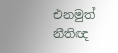එනමුත් නීතිඥ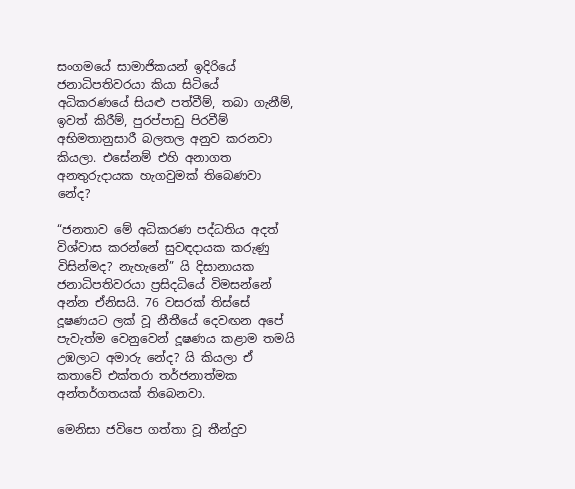සංගමයේ සාමාජිකයන් ඉදිරියේ ජනාධිපතිවරයා කියා සිටියේ අධිකරණයේ සියළු පත්වීම්, තබා ගැනීම්, ඉවත් කිරීම්, පුරප්පාඩු පිරවීම් අභිමතානුසාරී බලතල අනුව කරනවා කියලා. එසේනම් එහි අනාගත අනතුරුදායක හැගවුමක් තිබෙණවා නේද?

“ජනතාව මේ අධිකරණ පද්ධතිය අදත් විශ්වාස කරන්නේ සුවඳදායක කරුණු  විසින්මද? නැහැනේ” යි දිසානායක ජනාධිපතිවරයා ප්‍රසිදධියේ විමසන්නේ අන්න ඒනිසයි. 76 වසරක් තිස්සේ දූෂණයට ලක් වූ නීතීයේ දෙවඟන අපේ පැවැත්ම වෙනුවෙන් දූෂණය කළාම තමයි උඹලාට අමාරු නේද? යි කියලා ඒ කතාවේ එක්තරා තර්ජනාත්මක අන්තර්ගතයක් තිබෙනවා.

මෙනිසා ජවිපෙ ගත්තා වූ තීන්දුව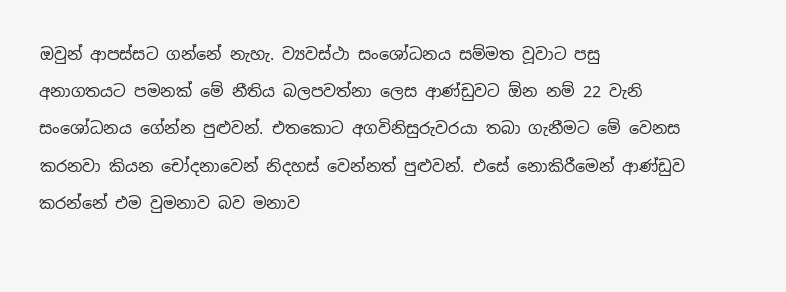ඔවුන් ආපස්සට ගන්නේ නැහැ. ව්‍යවස්ථා සංශෝධනය සම්මත වූවාට පසු අනාගතයට පමනක් මේ නීතිය බලපවත්නා ලෙස ආණ්ඩුවට ඕන නම් 22 වැනි සංශෝධනය ගේන්න පුළුවන්. එතකොට අගවිනිසුරුවරයා තබා ගැනීමට මේ වෙනස කරනවා කියන චෝදනාවෙන් නිදහස් වෙන්නත් පුළුවන්. එසේ නොකිරීමෙන් ආණ්ඩුව කරන්නේ එම වුමනාව බව මනාව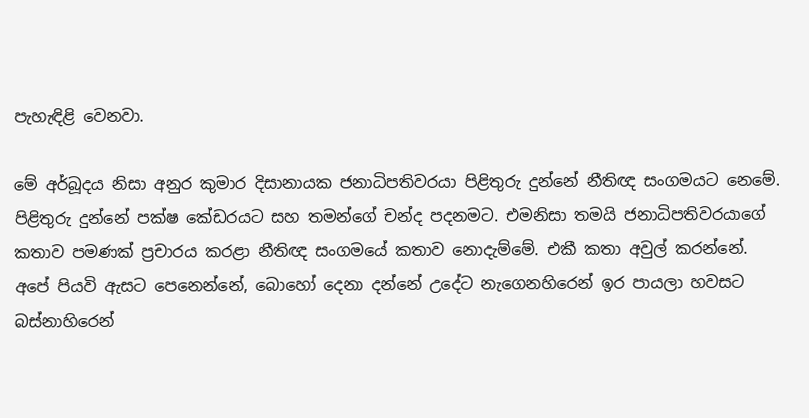පැහැඳිළි වෙනවා.

මේ අර්බූදය නිසා අනුර කුමාර දිසානායක ජනාධිපතිවරයා පිළිතුරු දුන්නේ නීතිඥ සංගමයට නෙමේ. පිළිතුරු දුන්නේ පක්ෂ කේඩරයට සහ තමන්ගේ චන්ද පදනමට. එමනිසා තමයි ජනාධිපතිවරයාගේ කතාව පමණක් ප්‍රචාරය කරළා නීතිඥ සංගමයේ කතාව නොදැම්මේ. එකී කතා අවුල් කරන්නේ.
අපේ පියවි ඇසට පෙනෙන්නේ, බොහෝ දෙනා දන්නේ උදේට නැගෙනහිරෙන් ඉර පායලා හවසට බස්නාහිරෙන්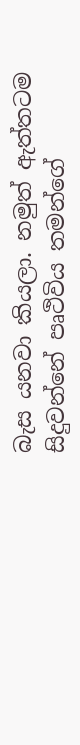බැස යනවා කියලා. නමුත් ඇත්තටම සිදුවන්නේ පෘථිවිය තමන්ගේ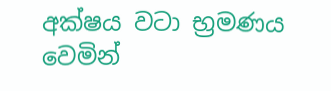අක්ෂය වටා භ්‍රමණය වෙමින්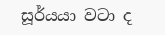සූර්යයා වටා ද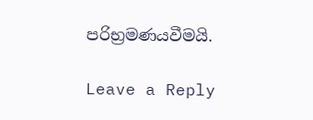පරිභ්‍රමණයවීමයි.

Leave a Reply